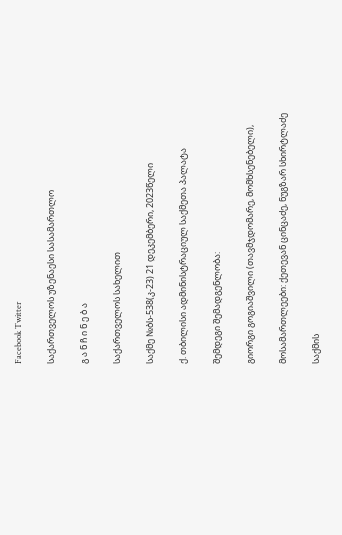Facebook Twitter

საქართველოს უზენაესი სასამართლო

გ ა ნ ჩ ი ნ ე ბ ა

საქართველოს სახელით

საქმე №ბს-538(კ-23) 21 დეკემბერი, 2023წელი

ქ. თბილისი ადმინისტრაციულ საქმეთა პალატა

შემდეგი შემადგენლობა:

გიორგი გოგიაშვილი (თავმჯდომარე, მომხსენებელი),

მოსამართლეები: ქეთევან ცინცაძე, ნუგზარ სხირტლაძე

საქმის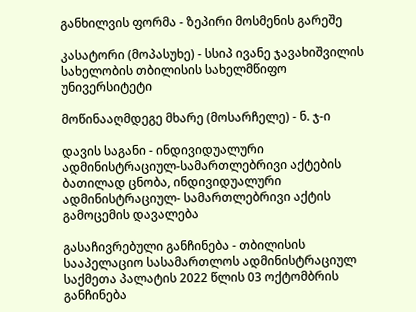განხილვის ფორმა - ზეპირი მოსმენის გარეშე

კასატორი (მოპასუხე) - სსიპ ივანე ჯავახიშვილის სახელობის თბილისის სახელმწიფო უნივერსიტეტი

მოწინააღმდეგე მხარე (მოსარჩელე) - ნ. ჯ-ი

დავის საგანი - ინდივიდუალური ადმინისტრაციულ-სამართლებრივი აქტების ბათილად ცნობა, ინდივიდუალური ადმინისტრაციულ- სამართლებრივი აქტის გამოცემის დავალება

გასაჩივრებული განჩინება - თბილისის სააპელაციო სასამართლოს ადმინისტრაციულ საქმეთა პალატის 2022 წლის 03 ოქტომბრის განჩინება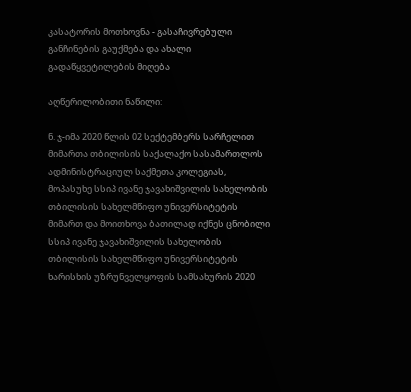კასატორის მოთხოვნა - გასაჩივრებული განჩინების გაუქმება და ახალი გადაწყვეტილების მიღება

აღწერილობითი ნაწილი:

ნ. ჯ-იმა 2020 წლის 02 სექტემბერს სარჩელით მიმართა თბილისის საქალაქო სასამართლოს ადმინისტრაციულ საქმეთა კოლეგიას, მოპასუხე სსიპ ივანე ჯავახიშვილის სახელობის თბილისის სახელმწიფო უნივერსიტეტის მიმართ და მოითხოვა ბათილად იქნეს ცნობილი სსიპ ივანე ჯავახიშვილის სახელობის თბილისის სახელმწიფო უნივერსიტეტის ხარისხის უზრუნველყოფის სამსახურის 2020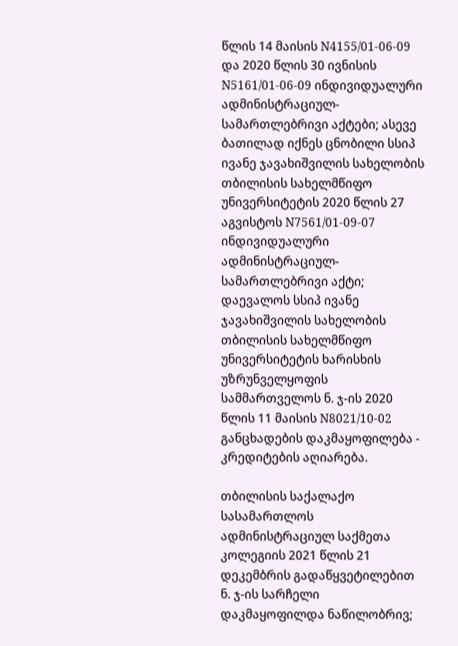წლის 14 მაისის N4155/01-06-09 და 2020 წლის 30 ივნისის N5161/01-06-09 ინდივიდუალური ადმინისტრაციულ- სამართლებრივი აქტები; ასევე ბათილად იქნეს ცნობილი სსიპ ივანე ჯავახიშვილის სახელობის თბილისის სახელმწიფო უნივერსიტეტის 2020 წლის 27 აგვისტოს N7561/01-09-07 ინდივიდუალური ადმინისტრაციულ-სამართლებრივი აქტი; დაევალოს სსიპ ივანე ჯავახიშვილის სახელობის თბილისის სახელმწიფო უნივერსიტეტის ხარისხის უზრუნველყოფის სამმართველოს ნ. ჯ-ის 2020 წლის 11 მაისის N8021/10-02 განცხადების დაკმაყოფილება - კრედიტების აღიარება.

თბილისის საქალაქო სასამართლოს ადმინისტრაციულ საქმეთა კოლეგიის 2021 წლის 21 დეკემბრის გადაწყვეტილებით ნ. ჯ-ის სარჩელი დაკმაყოფილდა ნაწილობრივ;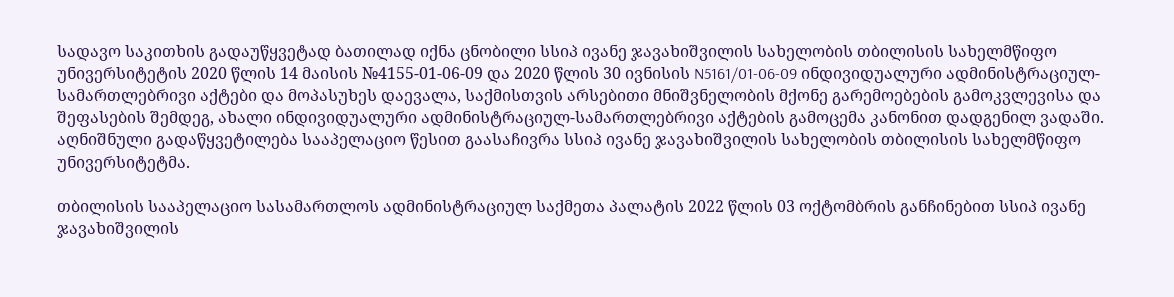სადავო საკითხის გადაუწყვეტად ბათილად იქნა ცნობილი სსიპ ივანე ჯავახიშვილის სახელობის თბილისის სახელმწიფო უნივერსიტეტის 2020 წლის 14 მაისის №4155-01-06-09 და 2020 წლის 30 ივნისის N5161/01-06-09 ინდივიდუალური ადმინისტრაციულ-სამართლებრივი აქტები და მოპასუხეს დაევალა, საქმისთვის არსებითი მნიშვნელობის მქონე გარემოებების გამოკვლევისა და შეფასების შემდეგ, ახალი ინდივიდუალური ადმინისტრაციულ-სამართლებრივი აქტების გამოცემა კანონით დადგენილ ვადაში. აღნიშნული გადაწყვეტილება სააპელაციო წესით გაასაჩივრა სსიპ ივანე ჯავახიშვილის სახელობის თბილისის სახელმწიფო უნივერსიტეტმა.

თბილისის სააპელაციო სასამართლოს ადმინისტრაციულ საქმეთა პალატის 2022 წლის 03 ოქტომბრის განჩინებით სსიპ ივანე ჯავახიშვილის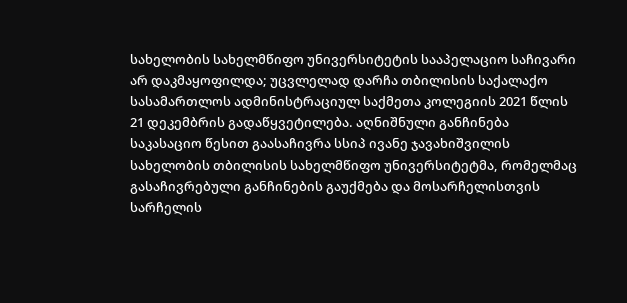სახელობის სახელმწიფო უნივერსიტეტის სააპელაციო საჩივარი არ დაკმაყოფილდა; უცვლელად დარჩა თბილისის საქალაქო სასამართლოს ადმინისტრაციულ საქმეთა კოლეგიის 2021 წლის 21 დეკემბრის გადაწყვეტილება. აღნიშნული განჩინება საკასაციო წესით გაასაჩივრა სსიპ ივანე ჯავახიშვილის სახელობის თბილისის სახელმწიფო უნივერსიტეტმა, რომელმაც გასაჩივრებული განჩინების გაუქმება და მოსარჩელისთვის სარჩელის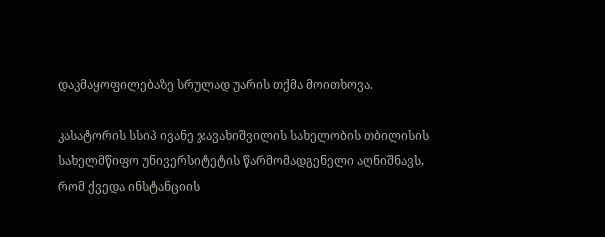დაკმაყოფილებაზე სრულად უარის თქმა მოითხოვა.

კასატორის სსიპ ივანე ჯავახიშვილის სახელობის თბილისის სახელმწიფო უნივერსიტეტის წარმომადგენელი აღნიშნავს, რომ ქვედა ინსტანციის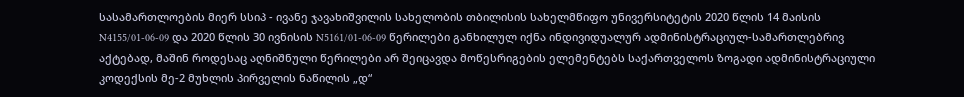სასამართლოების მიერ სსიპ - ივანე ჯავახიშვილის სახელობის თბილისის სახელმწიფო უნივერსიტეტის 2020 წლის 14 მაისის N4155/01-06-09 და 2020 წლის 30 ივნისის N5161/01-06-09 წერილები განხილულ იქნა ინდივიდუალურ ადმინისტრაციულ-სამართლებრივ აქტებად, მაშინ როდესაც აღნიშნული წერილები არ შეიცავდა მოწესრიგების ელემენტებს საქართველოს ზოგადი ადმინისტრაციული კოდექსის მე-2 მუხლის პირველის ნაწილის „დ“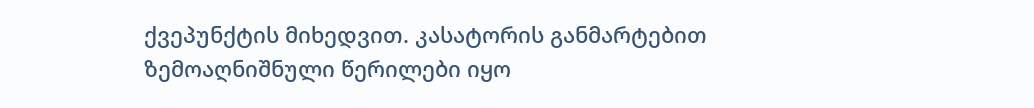ქვეპუნქტის მიხედვით. კასატორის განმარტებით ზემოაღნიშნული წერილები იყო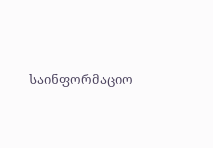საინფორმაციო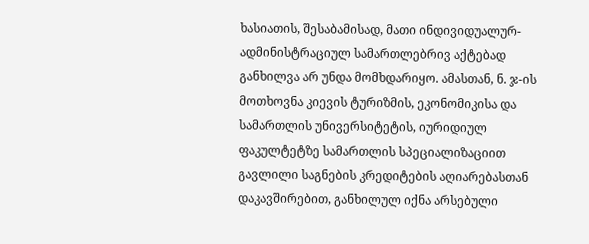ხასიათის, შესაბამისად, მათი ინდივიდუალურ-ადმინისტრაციულ სამართლებრივ აქტებად განხილვა არ უნდა მომხდარიყო. ამასთან, ნ. ჯ-ის მოთხოვნა კიევის ტურიზმის, ეკონომიკისა და სამართლის უნივერსიტეტის, იურიდიულ ფაკულტეტზე სამართლის სპეციალიზაციით გავლილი საგნების კრედიტების აღიარებასთან დაკავშირებით, განხილულ იქნა არსებული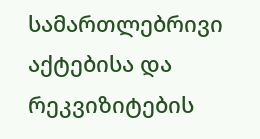სამართლებრივი აქტებისა და რეკვიზიტების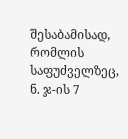შესაბამისად, რომლის საფუძველზეც, ნ. ჯ-ის 7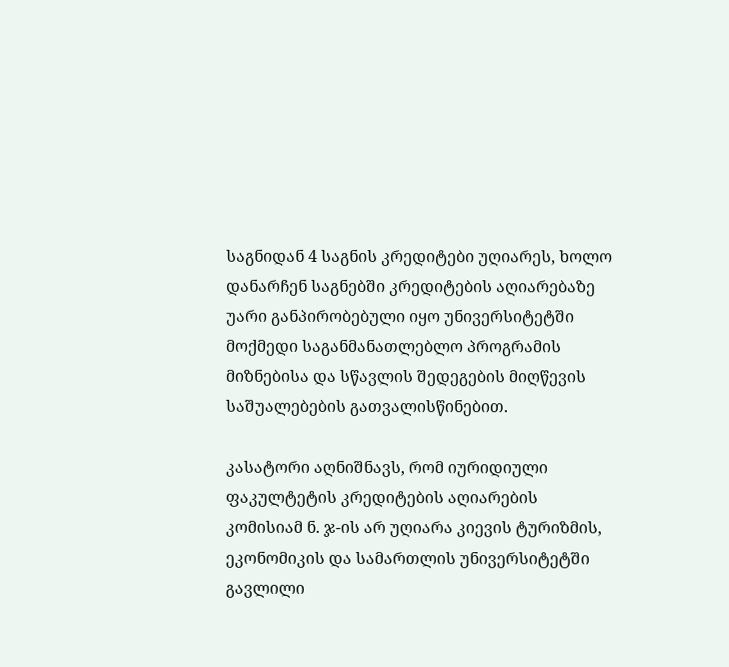საგნიდან 4 საგნის კრედიტები უღიარეს, ხოლო დანარჩენ საგნებში კრედიტების აღიარებაზე უარი განპირობებული იყო უნივერსიტეტში მოქმედი საგანმანათლებლო პროგრამის მიზნებისა და სწავლის შედეგების მიღწევის საშუალებების გათვალისწინებით.

კასატორი აღნიშნავს, რომ იურიდიული ფაკულტეტის კრედიტების აღიარების კომისიამ ნ. ჯ-ის არ უღიარა კიევის ტურიზმის, ეკონომიკის და სამართლის უნივერსიტეტში გავლილი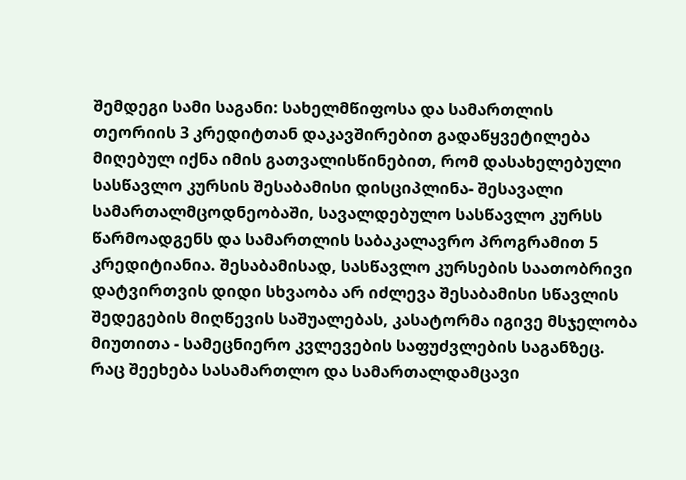შემდეგი სამი საგანი: სახელმწიფოსა და სამართლის თეორიის 3 კრედიტთან დაკავშირებით გადაწყვეტილება მიღებულ იქნა იმის გათვალისწინებით, რომ დასახელებული სასწავლო კურსის შესაბამისი დისციპლინა- შესავალი სამართალმცოდნეობაში, სავალდებულო სასწავლო კურსს წარმოადგენს და სამართლის საბაკალავრო პროგრამით 5 კრედიტიანია. შესაბამისად, სასწავლო კურსების საათობრივი დატვირთვის დიდი სხვაობა არ იძლევა შესაბამისი სწავლის შედეგების მიღწევის საშუალებას, კასატორმა იგივე მსჯელობა მიუთითა - სამეცნიერო კვლევების საფუძვლების საგანზეც. რაც შეეხება სასამართლო და სამართალდამცავი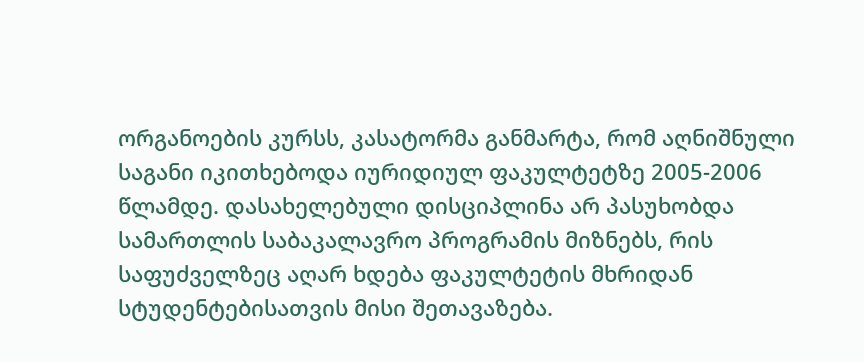ორგანოების კურსს, კასატორმა განმარტა, რომ აღნიშნული საგანი იკითხებოდა იურიდიულ ფაკულტეტზე 2005-2006 წლამდე. დასახელებული დისციპლინა არ პასუხობდა სამართლის საბაკალავრო პროგრამის მიზნებს, რის საფუძველზეც აღარ ხდება ფაკულტეტის მხრიდან სტუდენტებისათვის მისი შეთავაზება.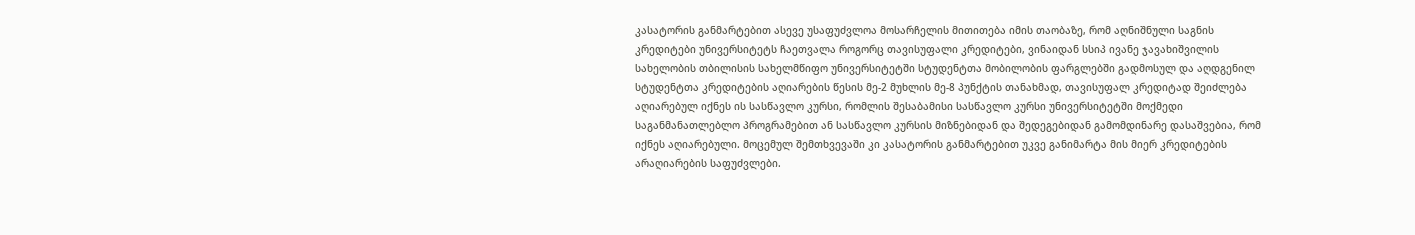კასატორის განმარტებით ასევე უსაფუძვლოა მოსარჩელის მითითება იმის თაობაზე, რომ აღნიშნული საგნის კრედიტები უნივერსიტეტს ჩაეთვალა როგორც თავისუფალი კრედიტები, ვინაიდან სსიპ ივანე ჯავახიშვილის სახელობის თბილისის სახელმწიფო უნივერსიტეტში სტუდენტთა მობილობის ფარგლებში გადმოსულ და აღდგენილ სტუდენტთა კრედიტების აღიარების წესის მე-2 მუხლის მე-8 პუნქტის თანახმად, თავისუფალ კრედიტად შეიძლება აღიარებულ იქნეს ის სასწავლო კურსი, რომლის შესაბამისი სასწავლო კურსი უნივერსიტეტში მოქმედი საგანმანათლებლო პროგრამებით ან სასწავლო კურსის მიზნებიდან და შედეგებიდან გამომდინარე დასაშვებია, რომ იქნეს აღიარებული. მოცემულ შემთხვევაში კი კასატორის განმარტებით უკვე განიმარტა მის მიერ კრედიტების არაღიარების საფუძვლები.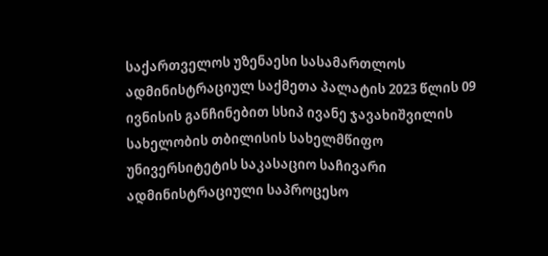საქართველოს უზენაესი სასამართლოს ადმინისტრაციულ საქმეთა პალატის 2023 წლის 09 ივნისის განჩინებით სსიპ ივანე ჯავახიშვილის სახელობის თბილისის სახელმწიფო უნივერსიტეტის საკასაციო საჩივარი ადმინისტრაციული საპროცესო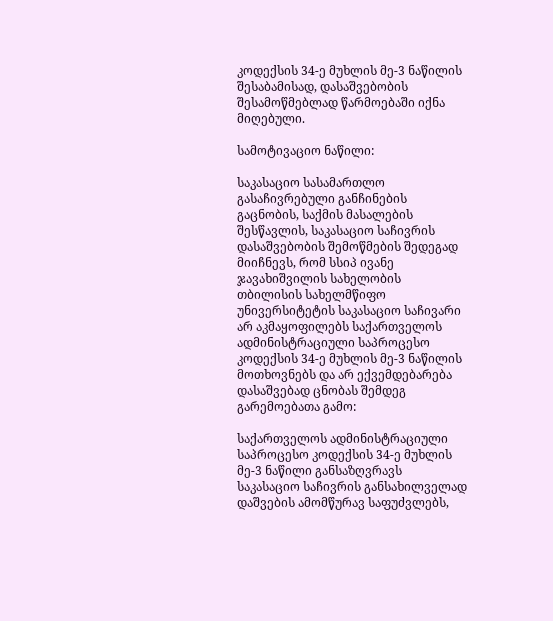კოდექსის 34-ე მუხლის მე-3 ნაწილის შესაბამისად, დასაშვებობის შესამოწმებლად წარმოებაში იქნა მიღებული.

სამოტივაციო ნაწილი:

საკასაციო სასამართლო გასაჩივრებული განჩინების გაცნობის, საქმის მასალების შესწავლის, საკასაციო საჩივრის დასაშვებობის შემოწმების შედეგად მიიჩნევს, რომ სსიპ ივანე ჯავახიშვილის სახელობის თბილისის სახელმწიფო უნივერსიტეტის საკასაციო საჩივარი არ აკმაყოფილებს საქართველოს ადმინისტრაციული საპროცესო კოდექსის 34-ე მუხლის მე-3 ნაწილის მოთხოვნებს და არ ექვემდებარება დასაშვებად ცნობას შემდეგ გარემოებათა გამო:

საქართველოს ადმინისტრაციული საპროცესო კოდექსის 34-ე მუხლის მე-3 ნაწილი განსაზღვრავს საკასაციო საჩივრის განსახილველად დაშვების ამომწურავ საფუძვლებს,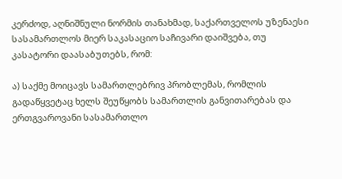კერძოდ, აღნიშნული ნორმის თანახმად, საქართველოს უზენაესი სასამართლოს მიერ საკასაციო საჩივარი დაიშვება, თუ კასატორი დაასაბუთებს, რომ:

ა) საქმე მოიცავს სამართლებრივ პრობლემას, რომლის გადაწყვეტაც ხელს შეუწყობს სამართლის განვითარებას და ერთგვაროვანი სასამართლო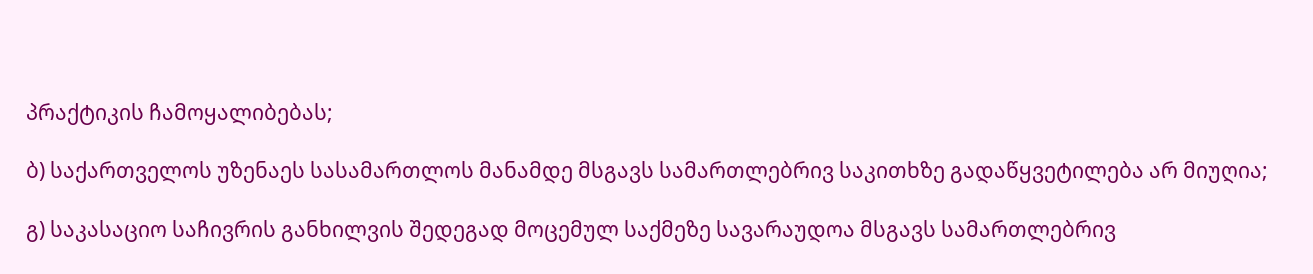პრაქტიკის ჩამოყალიბებას;

ბ) საქართველოს უზენაეს სასამართლოს მანამდე მსგავს სამართლებრივ საკითხზე გადაწყვეტილება არ მიუღია;

გ) საკასაციო საჩივრის განხილვის შედეგად მოცემულ საქმეზე სავარაუდოა მსგავს სამართლებრივ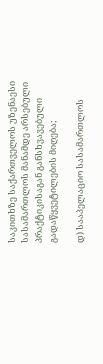საკითხზე საქართველოს უზენაესი სასამართლოს მანამდე არსებული პრაქტიკისაგან განსხვავებული გადაწყვეტილების მიღება;

დ) სააპელაციო სასამართლოს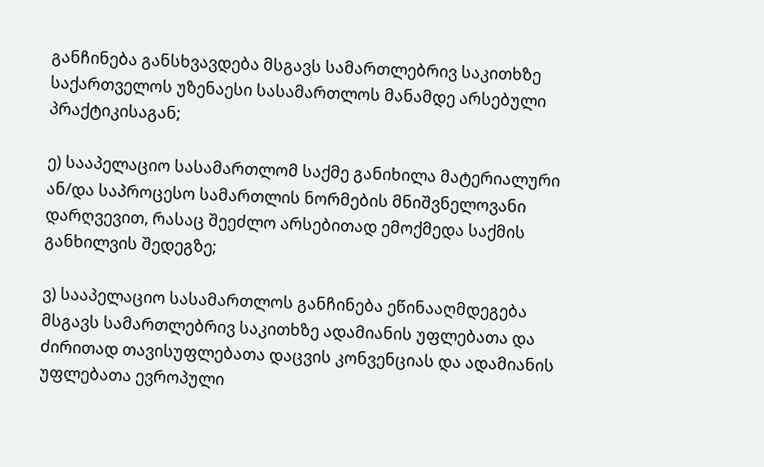განჩინება განსხვავდება მსგავს სამართლებრივ საკითხზე საქართველოს უზენაესი სასამართლოს მანამდე არსებული პრაქტიკისაგან;

ე) სააპელაციო სასამართლომ საქმე განიხილა მატერიალური ან/და საპროცესო სამართლის ნორმების მნიშვნელოვანი დარღვევით, რასაც შეეძლო არსებითად ემოქმედა საქმის განხილვის შედეგზე;

ვ) სააპელაციო სასამართლოს განჩინება ეწინააღმდეგება მსგავს სამართლებრივ საკითხზე ადამიანის უფლებათა და ძირითად თავისუფლებათა დაცვის კონვენციას და ადამიანის უფლებათა ევროპული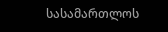სასამართლოს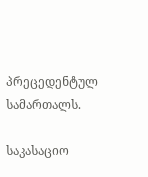პრეცედენტულ სამართალს.

საკასაციო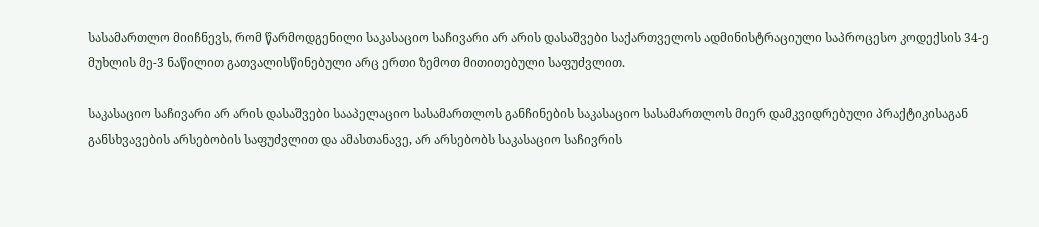სასამართლო მიიჩნევს, რომ წარმოდგენილი საკასაციო საჩივარი არ არის დასაშვები საქართველოს ადმინისტრაციული საპროცესო კოდექსის 34-ე მუხლის მე-3 ნაწილით გათვალისწინებული არც ერთი ზემოთ მითითებული საფუძვლით.

საკასაციო საჩივარი არ არის დასაშვები სააპელაციო სასამართლოს განჩინების საკასაციო სასამართლოს მიერ დამკვიდრებული პრაქტიკისაგან განსხვავების არსებობის საფუძვლით და ამასთანავე, არ არსებობს საკასაციო საჩივრის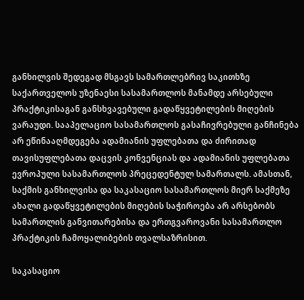განხილვის შედეგად მსგავს სამართლებრივ საკითხზე საქართველოს უზენაესი სასამართლოს მანამდე არსებული პრაქტიკისაგან განსხვავებული გადაწყვეტილების მიღების ვარაუდი. სააპელაციო სასამართლოს გასაჩივრებული განჩინება არ ეწინააღმდეგება ადამიანის უფლებათა და ძირითად თავისუფლებათა დაცვის კონვენციას და ადამიანის უფლებათა ევროპული სასამართლოს პრეცედენტულ სამართალს. ამასთან, საქმის განხილვისა და საკასაციო სასამართლოს მიერ საქმეზე ახალი გადაწყვეტილების მიღების საჭიროება არ არსებობს სამართლის განვითარებისა და ერთგვაროვანი სასამართლო პრაქტიკის ჩამოყალიბების თვალსაზრისით.

საკასაციო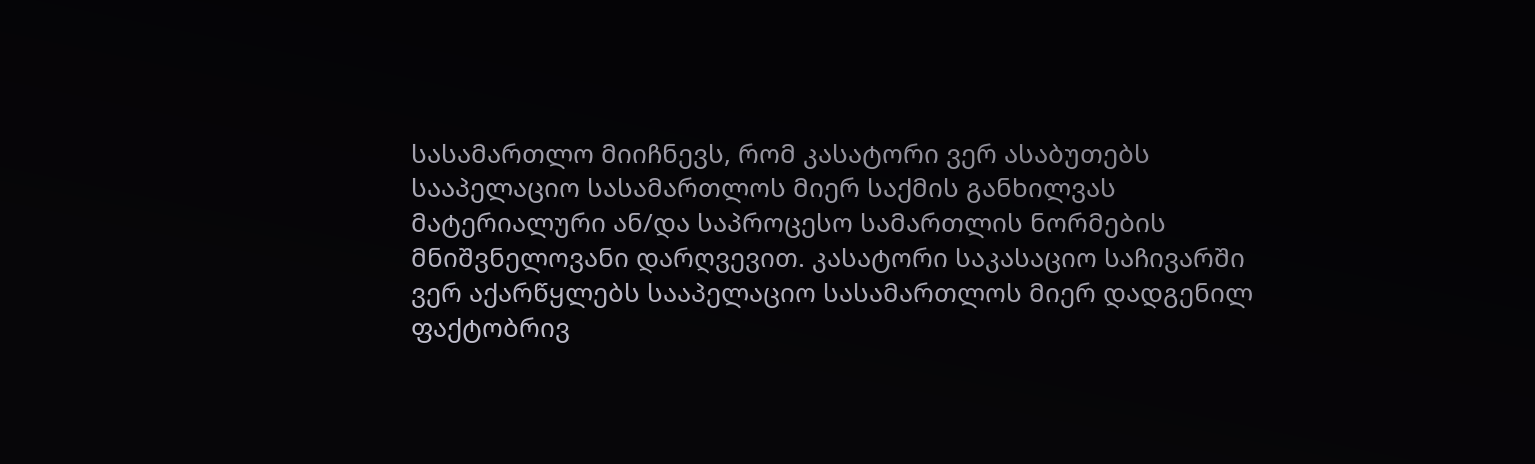სასამართლო მიიჩნევს, რომ კასატორი ვერ ასაბუთებს სააპელაციო სასამართლოს მიერ საქმის განხილვას მატერიალური ან/და საპროცესო სამართლის ნორმების მნიშვნელოვანი დარღვევით. კასატორი საკასაციო საჩივარში ვერ აქარწყლებს სააპელაციო სასამართლოს მიერ დადგენილ ფაქტობრივ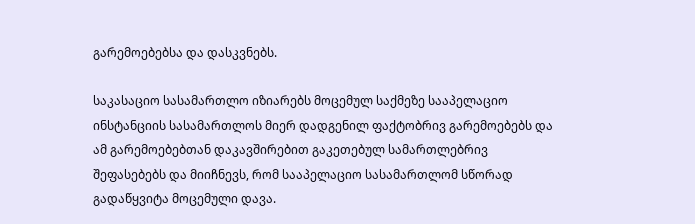გარემოებებსა და დასკვნებს.

საკასაციო სასამართლო იზიარებს მოცემულ საქმეზე სააპელაციო ინსტანციის სასამართლოს მიერ დადგენილ ფაქტობრივ გარემოებებს და ამ გარემოებებთან დაკავშირებით გაკეთებულ სამართლებრივ შეფასებებს და მიიჩნევს, რომ სააპელაციო სასამართლომ სწორად გადაწყვიტა მოცემული დავა.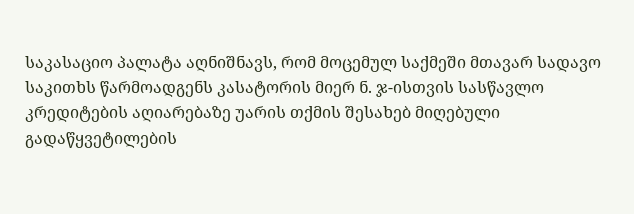საკასაციო პალატა აღნიშნავს, რომ მოცემულ საქმეში მთავარ სადავო საკითხს წარმოადგენს კასატორის მიერ ნ. ჯ-ისთვის სასწავლო კრედიტების აღიარებაზე უარის თქმის შესახებ მიღებული გადაწყვეტილების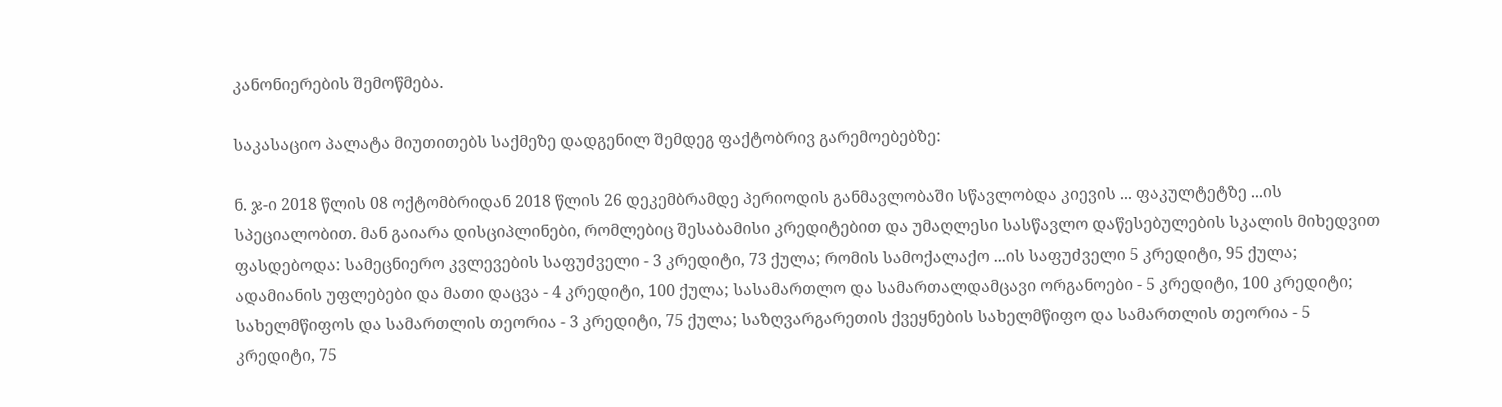კანონიერების შემოწმება.

საკასაციო პალატა მიუთითებს საქმეზე დადგენილ შემდეგ ფაქტობრივ გარემოებებზე:

ნ. ჯ-ი 2018 წლის 08 ოქტომბრიდან 2018 წლის 26 დეკემბრამდე პერიოდის განმავლობაში სწავლობდა კიევის ... ფაკულტეტზე ...ის სპეციალობით. მან გაიარა დისციპლინები, რომლებიც შესაბამისი კრედიტებით და უმაღლესი სასწავლო დაწესებულების სკალის მიხედვით ფასდებოდა: სამეცნიერო კვლევების საფუძველი - 3 კრედიტი, 73 ქულა; რომის სამოქალაქო ...ის საფუძველი 5 კრედიტი, 95 ქულა; ადამიანის უფლებები და მათი დაცვა - 4 კრედიტი, 100 ქულა; სასამართლო და სამართალდამცავი ორგანოები - 5 კრედიტი, 100 კრედიტი; სახელმწიფოს და სამართლის თეორია - 3 კრედიტი, 75 ქულა; საზღვარგარეთის ქვეყნების სახელმწიფო და სამართლის თეორია - 5 კრედიტი, 75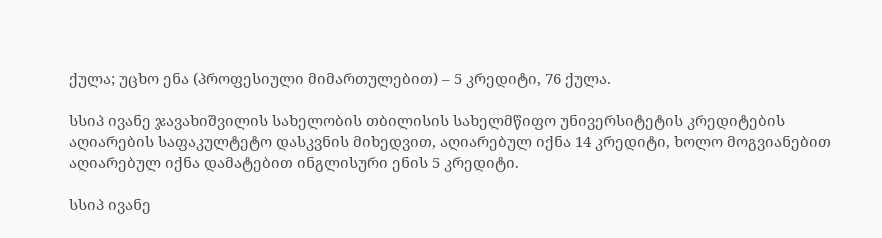ქულა; უცხო ენა (პროფესიული მიმართულებით) – 5 კრედიტი, 76 ქულა.

სსიპ ივანე ჯავახიშვილის სახელობის თბილისის სახელმწიფო უნივერსიტეტის კრედიტების აღიარების საფაკულტეტო დასკვნის მიხედვით, აღიარებულ იქნა 14 კრედიტი, ხოლო მოგვიანებით აღიარებულ იქნა დამატებით ინგლისური ენის 5 კრედიტი.

სსიპ ივანე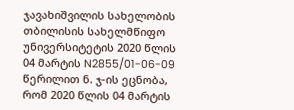ჯავახიშვილის სახელობის თბილისის სახელმწიფო უნივერსიტეტის 2020 წლის 04 მარტის N2855/01-06-09 წერილით ნ. ჯ-ის ეცნობა, რომ 2020 წლის 04 მარტის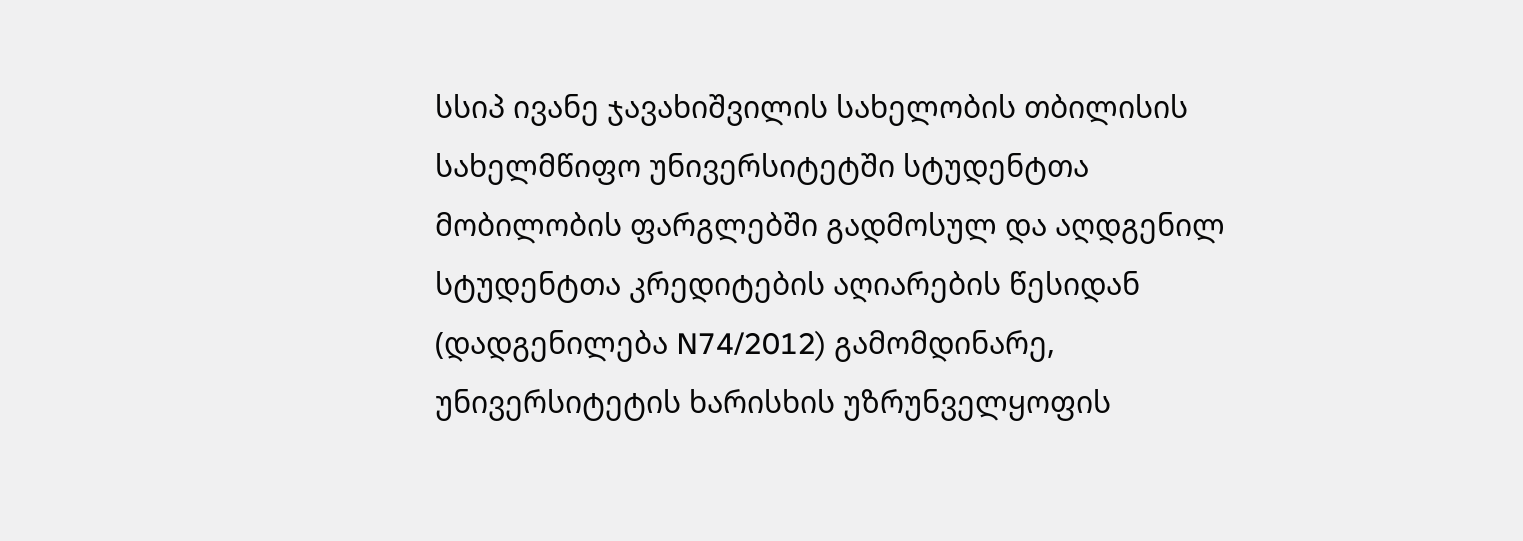სსიპ ივანე ჯავახიშვილის სახელობის თბილისის სახელმწიფო უნივერსიტეტში სტუდენტთა მობილობის ფარგლებში გადმოსულ და აღდგენილ სტუდენტთა კრედიტების აღიარების წესიდან (დადგენილება N74/2012) გამომდინარე, უნივერსიტეტის ხარისხის უზრუნველყოფის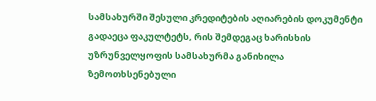სამსახურში შესული კრედიტების აღიარების დოკუმენტი გადაეცა ფაკულტეტს, რის შემდეგაც ხარისხის უზრუნველყოფის სამსახურმა განიხილა ზემოთხსენებული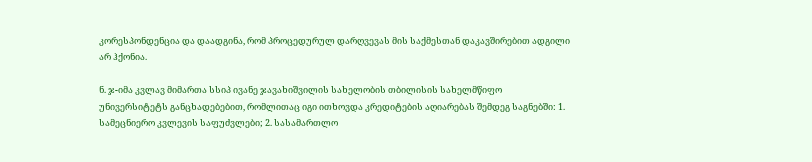კორესპონდენცია და დაადგინა, რომ პროცედურულ დარღვევას მის საქმესთან დაკავშირებით ადგილი არ ჰქონია.

ნ. ჯ-იმა კვლავ მიმართა სსიპ ივანე ჯავახიშვილის სახელობის თბილისის სახელმწიფო უნივერსიტეტს განცხადებებით, რომლითაც იგი ითხოვდა კრედიტების აღიარებას შემდეგ საგნებში: 1. სამეცნიერო კვლევის საფუძვლები; 2. სასამართლო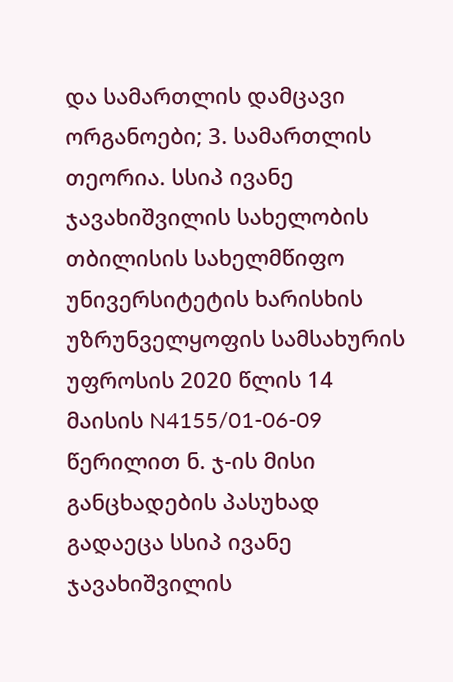და სამართლის დამცავი ორგანოები; 3. სამართლის თეორია. სსიპ ივანე ჯავახიშვილის სახელობის თბილისის სახელმწიფო უნივერსიტეტის ხარისხის უზრუნველყოფის სამსახურის უფროსის 2020 წლის 14 მაისის N4155/01-06-09 წერილით ნ. ჯ-ის მისი განცხადების პასუხად გადაეცა სსიპ ივანე ჯავახიშვილის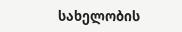სახელობის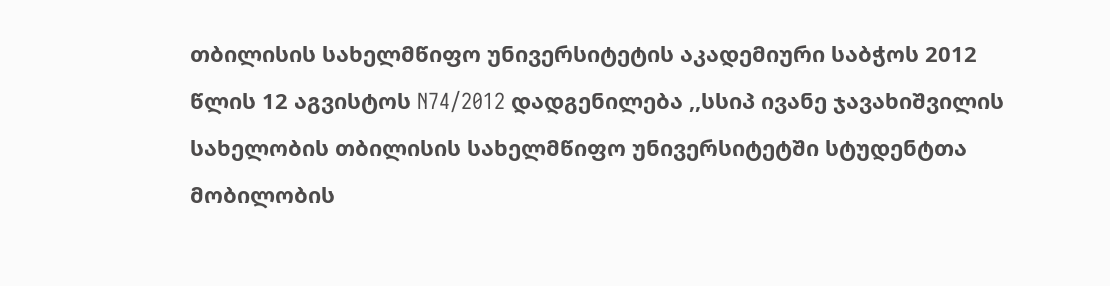თბილისის სახელმწიფო უნივერსიტეტის აკადემიური საბჭოს 2012 წლის 12 აგვისტოს N74/2012 დადგენილება ,,სსიპ ივანე ჯავახიშვილის სახელობის თბილისის სახელმწიფო უნივერსიტეტში სტუდენტთა მობილობის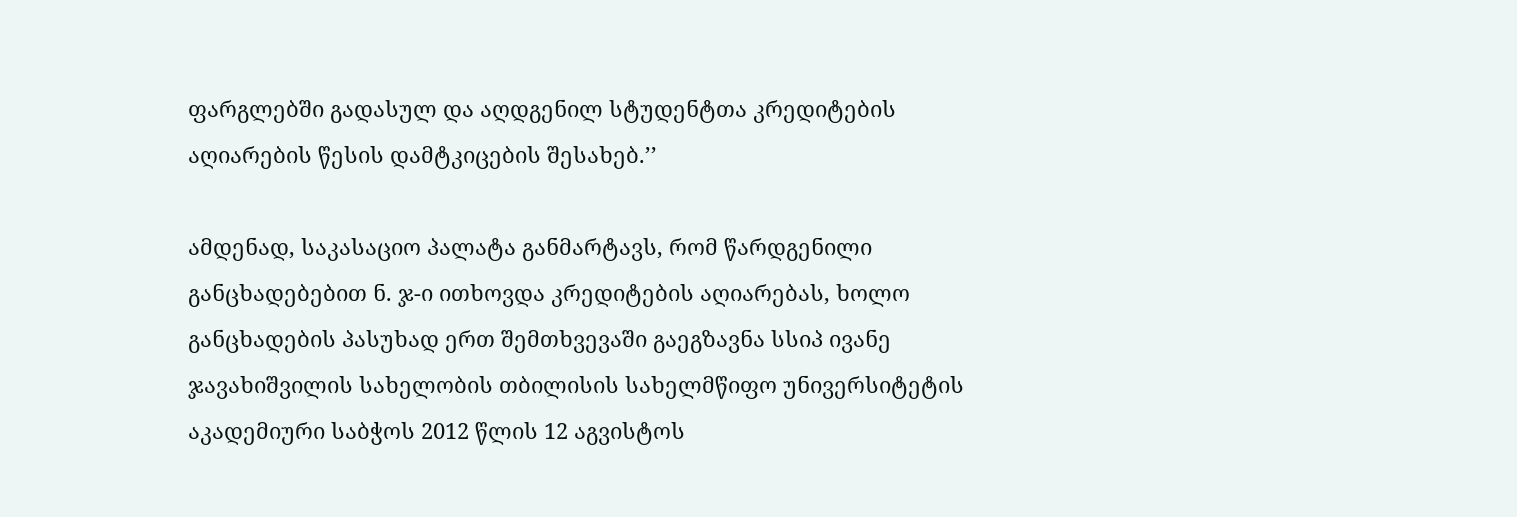ფარგლებში გადასულ და აღდგენილ სტუდენტთა კრედიტების აღიარების წესის დამტკიცების შესახებ.’’

ამდენად, საკასაციო პალატა განმარტავს, რომ წარდგენილი განცხადებებით ნ. ჯ-ი ითხოვდა კრედიტების აღიარებას, ხოლო განცხადების პასუხად ერთ შემთხვევაში გაეგზავნა სსიპ ივანე ჯავახიშვილის სახელობის თბილისის სახელმწიფო უნივერსიტეტის აკადემიური საბჭოს 2012 წლის 12 აგვისტოს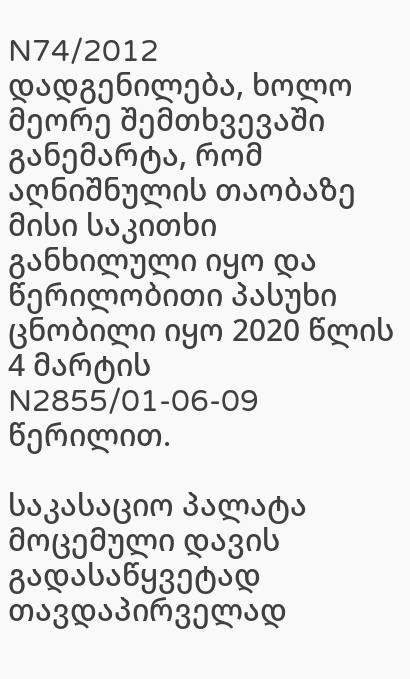N74/2012 დადგენილება, ხოლო მეორე შემთხვევაში განემარტა, რომ აღნიშნულის თაობაზე მისი საკითხი განხილული იყო და წერილობითი პასუხი ცნობილი იყო 2020 წლის 4 მარტის N2855/01-06-09 წერილით.

საკასაციო პალატა მოცემული დავის გადასაწყვეტად თავდაპირველად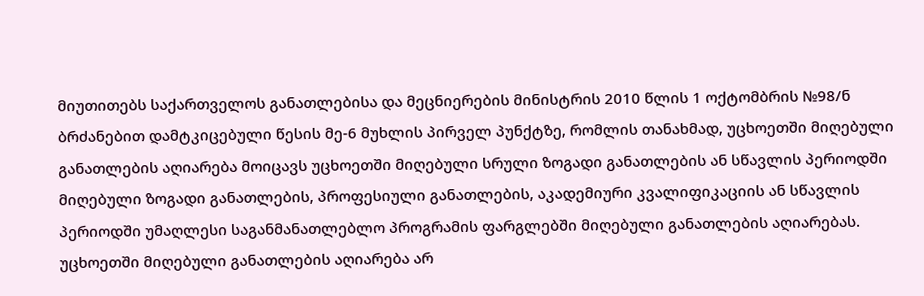მიუთითებს საქართველოს განათლებისა და მეცნიერების მინისტრის 2010 წლის 1 ოქტომბრის №98/ნ ბრძანებით დამტკიცებული წესის მე-6 მუხლის პირველ პუნქტზე, რომლის თანახმად, უცხოეთში მიღებული განათლების აღიარება მოიცავს უცხოეთში მიღებული სრული ზოგადი განათლების ან სწავლის პერიოდში მიღებული ზოგადი განათლების, პროფესიული განათლების, აკადემიური კვალიფიკაციის ან სწავლის პერიოდში უმაღლესი საგანმანათლებლო პროგრამის ფარგლებში მიღებული განათლების აღიარებას. უცხოეთში მიღებული განათლების აღიარება არ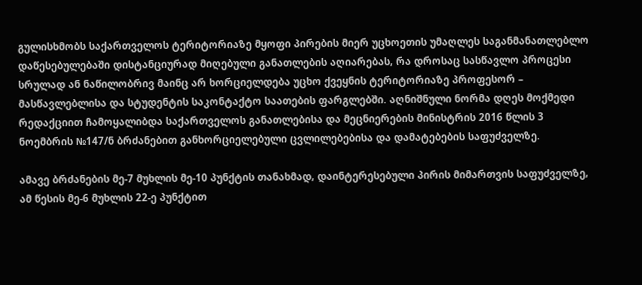გულისხმობს საქართველოს ტერიტორიაზე მყოფი პირების მიერ უცხოეთის უმაღლეს საგანმანათლებლო დაწესებულებაში დისტანციურად მიღებული განათლების აღიარებას, რა დროსაც სასწავლო პროცესი სრულად ან ნაწილობრივ მაინც არ ხორციელდება უცხო ქვეყნის ტერიტორიაზე პროფესორ – მასწავლებლისა და სტუდენტის საკონტაქტო საათების ფარგლებში. აღნიშნული ნორმა დღეს მოქმედი რედაქციით ჩამოყალიბდა საქართველოს განათლებისა და მეცნიერების მინისტრის 2016 წლის 3 ნოემბრის №147/ნ ბრძანებით განხორციელებული ცვლილებებისა და დამატებების საფუძველზე.

ამავე ბრძანების მე-7 მუხლის მე-10 პუნქტის თანახმად, დაინტერესებული პირის მიმართვის საფუძველზე, ამ წესის მე-6 მუხლის 22-ე პუნქტით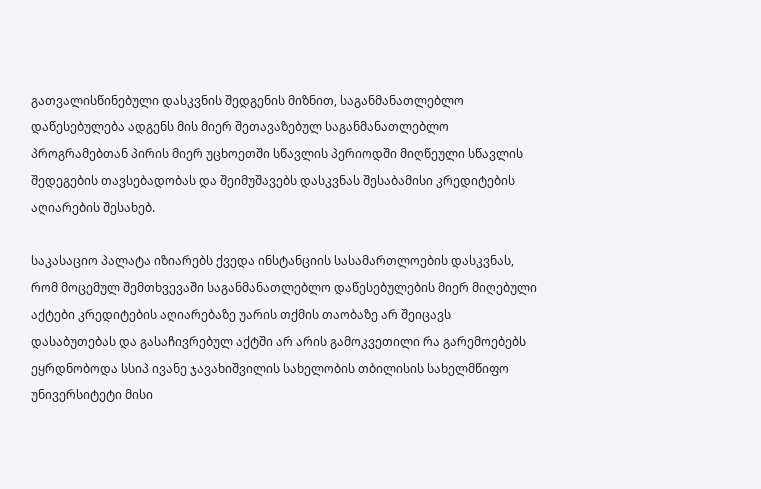გათვალისწინებული დასკვნის შედგენის მიზნით, საგანმანათლებლო დაწესებულება ადგენს მის მიერ შეთავაზებულ საგანმანათლებლო პროგრამებთან პირის მიერ უცხოეთში სწავლის პერიოდში მიღწეული სწავლის შედეგების თავსებადობას და შეიმუშავებს დასკვნას შესაბამისი კრედიტების აღიარების შესახებ.

საკასაციო პალატა იზიარებს ქვედა ინსტანციის სასამართლოების დასკვნას, რომ მოცემულ შემთხვევაში საგანმანათლებლო დაწესებულების მიერ მიღებული აქტები კრედიტების აღიარებაზე უარის თქმის თაობაზე არ შეიცავს დასაბუთებას და გასაჩივრებულ აქტში არ არის გამოკვეთილი რა გარემოებებს ეყრდნობოდა სსიპ ივანე ჯავახიშვილის სახელობის თბილისის სახელმწიფო უნივერსიტეტი მისი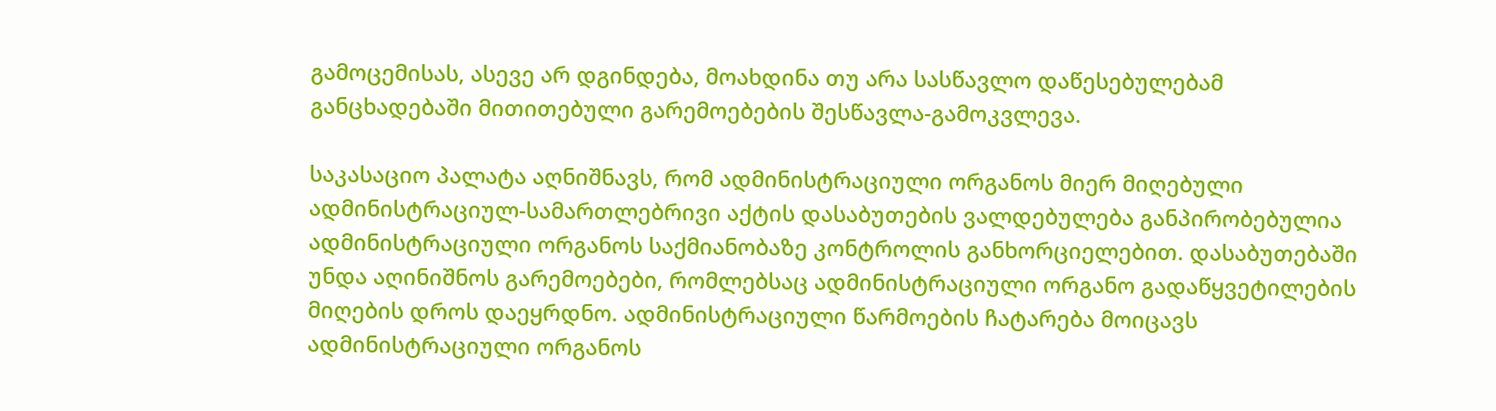გამოცემისას, ასევე არ დგინდება, მოახდინა თუ არა სასწავლო დაწესებულებამ განცხადებაში მითითებული გარემოებების შესწავლა-გამოკვლევა.

საკასაციო პალატა აღნიშნავს, რომ ადმინისტრაციული ორგანოს მიერ მიღებული ადმინისტრაციულ-სამართლებრივი აქტის დასაბუთების ვალდებულება განპირობებულია ადმინისტრაციული ორგანოს საქმიანობაზე კონტროლის განხორციელებით. დასაბუთებაში უნდა აღინიშნოს გარემოებები, რომლებსაც ადმინისტრაციული ორგანო გადაწყვეტილების მიღების დროს დაეყრდნო. ადმინისტრაციული წარმოების ჩატარება მოიცავს ადმინისტრაციული ორგანოს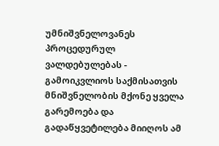უმნიშვნელოვანეს პროცედურულ ვალდებულებას - გამოიკვლიოს საქმისათვის მნიშვნელობის მქონე ყველა გარემოება და გადაწყვეტილება მიიღოს ამ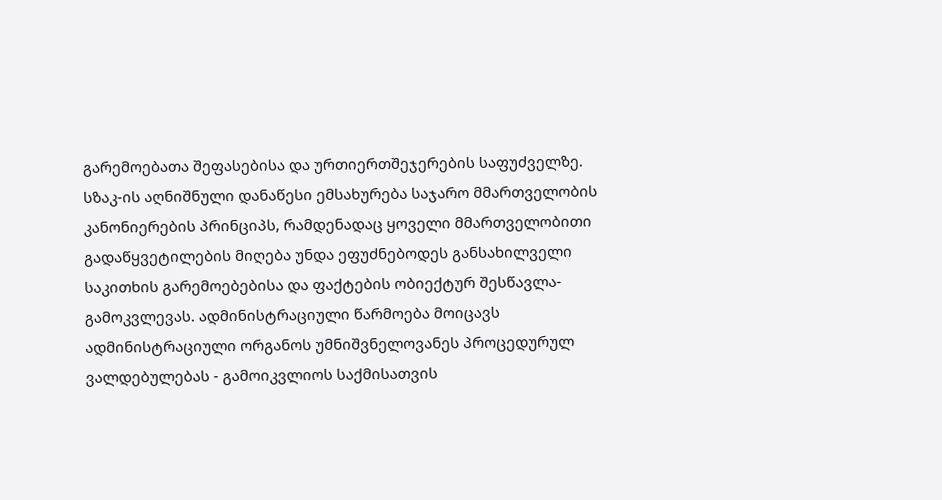გარემოებათა შეფასებისა და ურთიერთშეჯერების საფუძველზე. სზაკ-ის აღნიშნული დანაწესი ემსახურება საჯარო მმართველობის კანონიერების პრინციპს, რამდენადაც ყოველი მმართველობითი გადაწყვეტილების მიღება უნდა ეფუძნებოდეს განსახილველი საკითხის გარემოებებისა და ფაქტების ობიექტურ შესწავლა-გამოკვლევას. ადმინისტრაციული წარმოება მოიცავს ადმინისტრაციული ორგანოს უმნიშვნელოვანეს პროცედურულ ვალდებულებას - გამოიკვლიოს საქმისათვის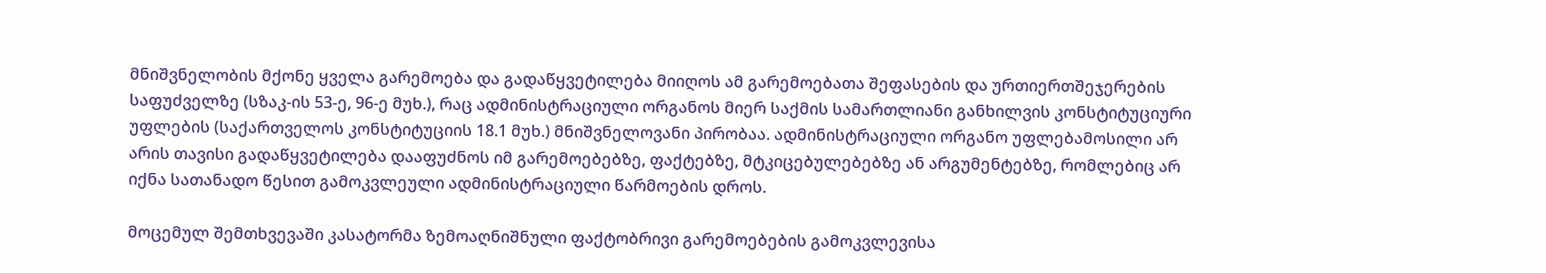მნიშვნელობის მქონე ყველა გარემოება და გადაწყვეტილება მიიღოს ამ გარემოებათა შეფასების და ურთიერთშეჯერების საფუძველზე (სზაკ-ის 53-ე, 96-ე მუხ.), რაც ადმინისტრაციული ორგანოს მიერ საქმის სამართლიანი განხილვის კონსტიტუციური უფლების (საქართველოს კონსტიტუციის 18.1 მუხ.) მნიშვნელოვანი პირობაა. ადმინისტრაციული ორგანო უფლებამოსილი არ არის თავისი გადაწყვეტილება დააფუძნოს იმ გარემოებებზე, ფაქტებზე, მტკიცებულებებზე ან არგუმენტებზე, რომლებიც არ იქნა სათანადო წესით გამოკვლეული ადმინისტრაციული წარმოების დროს.

მოცემულ შემთხვევაში კასატორმა ზემოაღნიშნული ფაქტობრივი გარემოებების გამოკვლევისა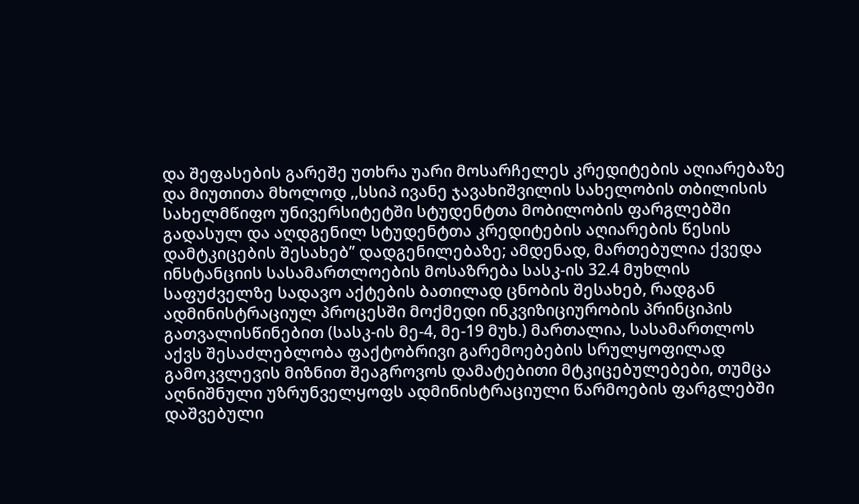და შეფასების გარეშე უთხრა უარი მოსარჩელეს კრედიტების აღიარებაზე და მიუთითა მხოლოდ ,,სსიპ ივანე ჯავახიშვილის სახელობის თბილისის სახელმწიფო უნივერსიტეტში სტუდენტთა მობილობის ფარგლებში გადასულ და აღდგენილ სტუდენტთა კრედიტების აღიარების წესის დამტკიცების შესახებ’’ დადგენილებაზე; ამდენად, მართებულია ქვედა ინსტანციის სასამართლოების მოსაზრება სასკ-ის 32.4 მუხლის საფუძველზე სადავო აქტების ბათილად ცნობის შესახებ, რადგან ადმინისტრაციულ პროცესში მოქმედი ინკვიზიციურობის პრინციპის გათვალისწინებით (სასკ-ის მე-4, მე-19 მუხ.) მართალია, სასამართლოს აქვს შესაძლებლობა ფაქტობრივი გარემოებების სრულყოფილად გამოკვლევის მიზნით შეაგროვოს დამატებითი მტკიცებულებები, თუმცა აღნიშნული უზრუნველყოფს ადმინისტრაციული წარმოების ფარგლებში დაშვებული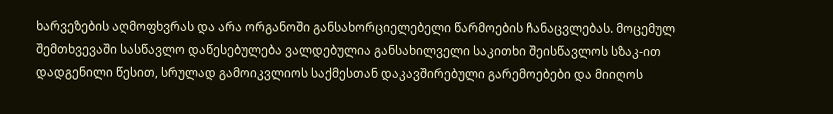ხარვეზების აღმოფხვრას და არა ორგანოში განსახორციელებელი წარმოების ჩანაცვლებას. მოცემულ შემთხვევაში სასწავლო დაწესებულება ვალდებულია განსახილველი საკითხი შეისწავლოს სზაკ-ით დადგენილი წესით, სრულად გამოიკვლიოს საქმესთან დაკავშირებული გარემოებები და მიიღოს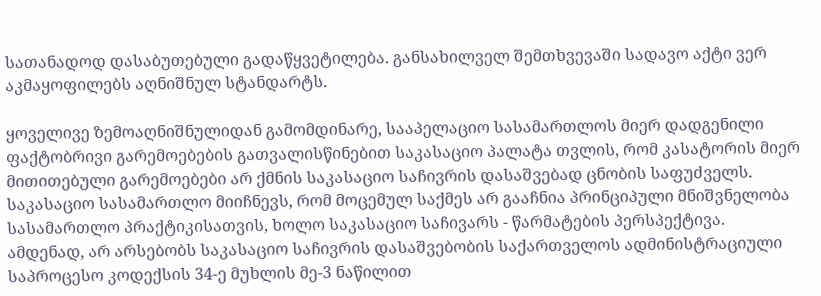სათანადოდ დასაბუთებული გადაწყვეტილება. განსახილველ შემთხვევაში სადავო აქტი ვერ აკმაყოფილებს აღნიშნულ სტანდარტს.

ყოველივე ზემოაღნიშნულიდან გამომდინარე, სააპელაციო სასამართლოს მიერ დადგენილი ფაქტობრივი გარემოებების გათვალისწინებით საკასაციო პალატა თვლის, რომ კასატორის მიერ მითითებული გარემოებები არ ქმნის საკასაციო საჩივრის დასაშვებად ცნობის საფუძველს. საკასაციო სასამართლო მიიჩნევს, რომ მოცემულ საქმეს არ გააჩნია პრინციპული მნიშვნელობა სასამართლო პრაქტიკისათვის, ხოლო საკასაციო საჩივარს - წარმატების პერსპექტივა. ამდენად, არ არსებობს საკასაციო საჩივრის დასაშვებობის საქართველოს ადმინისტრაციული საპროცესო კოდექსის 34-ე მუხლის მე-3 ნაწილით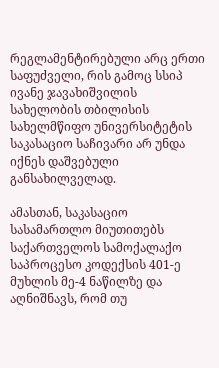რეგლამენტირებული არც ერთი საფუძველი, რის გამოც სსიპ ივანე ჯავახიშვილის სახელობის თბილისის სახელმწიფო უნივერსიტეტის საკასაციო საჩივარი არ უნდა იქნეს დაშვებული განსახილველად.

ამასთან, საკასაციო სასამართლო მიუთითებს საქართველოს სამოქალაქო საპროცესო კოდექსის 401-ე მუხლის მე-4 ნაწილზე და აღნიშნავს, რომ თუ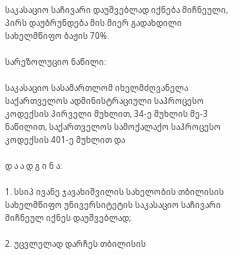საკასაციო საჩივარი დაუშვებლად იქნება მიჩნეული, პირს დაუბრუნდება მის მიერ გადახდილი სახელმწიფო ბაჟის 70%.

სარეზოლუციო ნაწილი:

საკასაციო სასამართლომ იხელმძღვანელა საქართველოს ადმინისტრაციული საპროცესო კოდექსის პირველი მუხლით, 34-ე მუხლის მე-3 ნაწილით, საქართველოს სამოქალაქო საპროცესო კოდექსის 401-ე მუხლით და

დ ა ა დ გ ი ნ ა:

1. სსიპ ივანე ჯავახიშვილის სახელობის თბილისის სახელმწიფო უნივერსიტეტის საკასაციო საჩივარი მიჩნეულ იქნეს დაუშვებლად;

2. უცვლელად დარჩეს თბილისის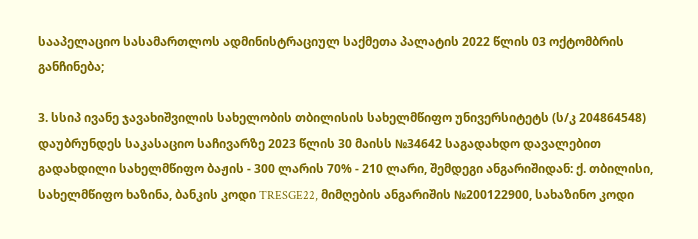სააპელაციო სასამართლოს ადმინისტრაციულ საქმეთა პალატის 2022 წლის 03 ოქტომბრის განჩინება;

3. სსიპ ივანე ჯავახიშვილის სახელობის თბილისის სახელმწიფო უნივერსიტეტს (ს/კ 204864548) დაუბრუნდეს საკასაციო საჩივარზე 2023 წლის 30 მაისს №34642 საგადახდო დავალებით გადახდილი სახელმწიფო ბაჟის - 300 ლარის 70% - 210 ლარი, შემდეგი ანგარიშიდან: ქ. თბილისი, სახელმწიფო ხაზინა, ბანკის კოდი TRESGE22, მიმღების ანგარიშის №200122900, სახაზინო კოდი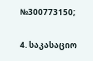№300773150;

4. საკასაციო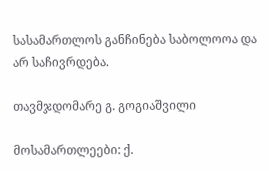სასამართლოს განჩინება საბოლოოა და არ საჩივრდება.

თავმჯდომარე გ. გოგიაშვილი

მოსამართლეები: ქ.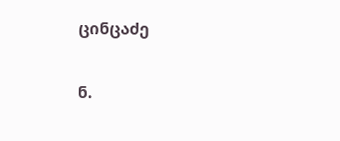ცინცაძე

ნ.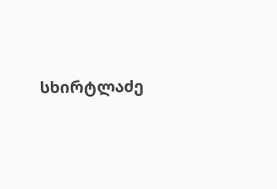სხირტლაძე